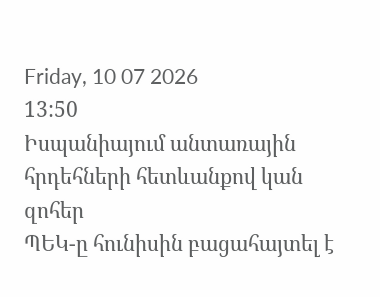Friday, 10 07 2026
13:50
Իսպանիայում անտառային հրդեհների հետևանքով կան զոհեր
ՊԵԿ-ը հունիսին բացահայտել է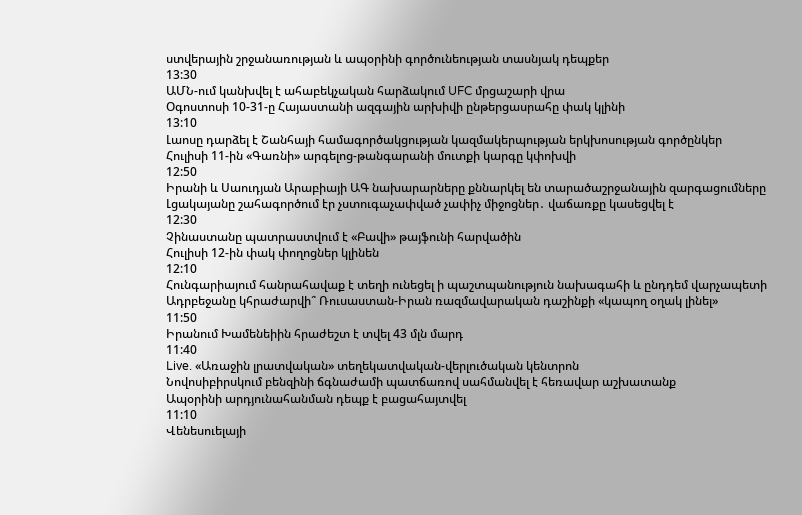ստվերային շրջանառության և ապօրինի գործունեության տասնյակ դեպքեր
13:30
ԱՄՆ-ում կանխվել է ահաբեկչական հարձակում UFC մրցաշարի վրա
Օգոստոսի 10-31-ը Հայաստանի ազգային արխիվի ընթերցասրահը փակ կլինի
13:10
Լաոսը դարձել է Շանհայի համագործակցության կազմակերպության երկխոսության գործընկեր
Հուլիսի 11-ին «Գառնի» արգելոց-թանգարանի մուտքի կարգը կփոխվի
12:50
Իրանի և Սաուդյան Արաբիայի ԱԳ նախարարները քննարկել են տարածաշրջանային զարգացումները
Լցակայանը շահագործում էր չստուգաչափված չափիչ միջոցներ․ վաճառքը կասեցվել է
12:30
Չինաստանը պատրաստվում է «Բավի» թայֆունի հարվածին
Հուլիսի 12-ին փակ փողոցներ կլինեն
12:10
Հունգարիայում հանրահավաք է տեղի ունեցել ի պաշտպանություն նախագահի և ընդդեմ վարչապետի
Ադրբեջանը կհրաժարվի՞ Ռուսաստան-Իրան ռազմավարական դաշինքի «կապող օղակ լինել»
11:50
Իրանում Խամենեիին հրաժեշտ է տվել 43 մլն մարդ
11:40
Live. «Առաջին լրատվական» տեղեկատվական-վերլուծական կենտրոն
Նովոսիբիրսկում բենզինի ճգնաժամի պատճառով սահմանվել է հեռավար աշխատանք
Ապօրինի արդյունահանման դեպք է բացահայտվել
11:10
Վենեսուելայի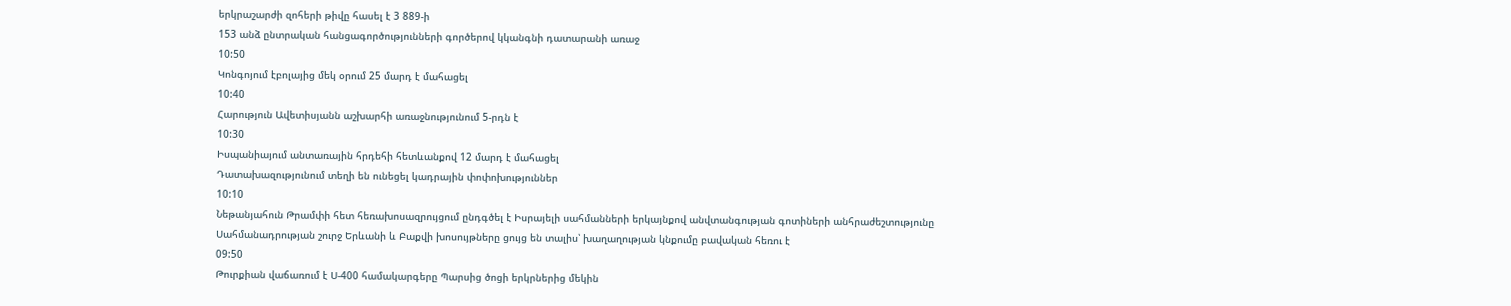երկրաշարժի զոհերի թիվը հասել է 3 889-ի
153 անձ ընտրական հանցագործությունների գործերով կկանգնի դատարանի առաջ
10:50
Կոնգոյում էբոլայից մեկ օրում 25 մարդ է մահացել
10:40
Հարություն Ավետիսյանն աշխարհի առաջնությունում 5-րդն է
10:30
Իսպանիայում անտառային հրդեհի հետևանքով 12 մարդ է մահացել
Դատախազությունում տեղի են ունեցել կադրային փոփոխություններ
10:10
Նեթանյահուն Թրամփի հետ հեռախոսազրույցում ընդգծել է Իսրայելի սահմանների երկայնքով անվտանգության գոտիների անհրաժեշտությունը
Սահմանադրության շուրջ Երևանի և Բաքվի խոսույթները ցույց են տալիս՝ խաղաղության կնքումը բավական հեռու է
09:50
Թուրքիան վաճառում է Ս-400 համակարգերը Պարսից ծոցի երկրներից մեկին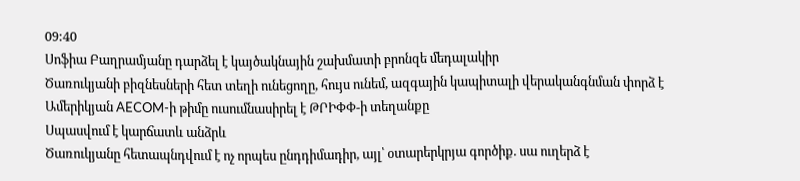09:40
Սոֆիա Բաղրամյանը դարձել է կայծակնային շախմատի բրոնզե մեդալակիր
Ծառուկյանի բիզնեսների հետ տեղի ունեցողը, հույս ունեմ, ազգային կապիտալի վերականգնման փորձ է
Ամերիկյան AECOM-ի թիմը ուսումնասիրել է ԹՐԻՓՓ-ի տեղանքը
Սպասվում է կարճատև անձրև
Ծառուկյանը հետապնդվում է ոչ որպես ընդդիմադիր, այլ՝ օտարերկրյա գործիք. սա ուղերձ է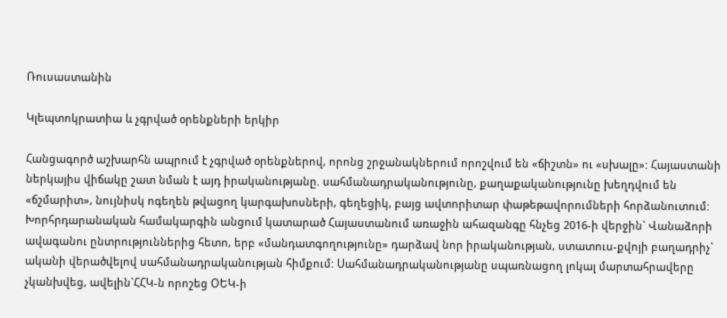Ռուսաստանին

Կլեպտոկրատիա և չգրված օրենքների երկիր

Հանցագործ աշխարհն ապրում է չգրված օրենքներով, որոնց շրջանակներում որոշվում են «ճիշտն» ու «սխալը»: Հայաստանի ներկայիս վիճակը շատ նման է այդ իրականությանը. սահմանադրականությունը, քաղաքականությունը խեղդվում են «ճշմարիտ», նույնիսկ ոգեղեն թվացող կարգախոսների, գեղեցիկ, բայց ավտորիտար փաթեթավորումների հորձանուտում: Խորհրդարանական համակարգին անցում կատարած Հայաստանում առաջին ահազանգը հնչեց 2016-ի վերջին` Վանաձորի ավագանու ընտրություններից հետո, երբ «մանդատգողությունը» դարձավ նոր իրականության, ստատուս-քվոյի բաղադրիչ` ականի վերածվելով սահմանադրականության հիմքում: Սահմանադրականությանը սպառնացող լոկալ մարտահրավերը չկանխվեց, ավելին`ՀՀԿ-ն որոշեց ՕԵԿ-ի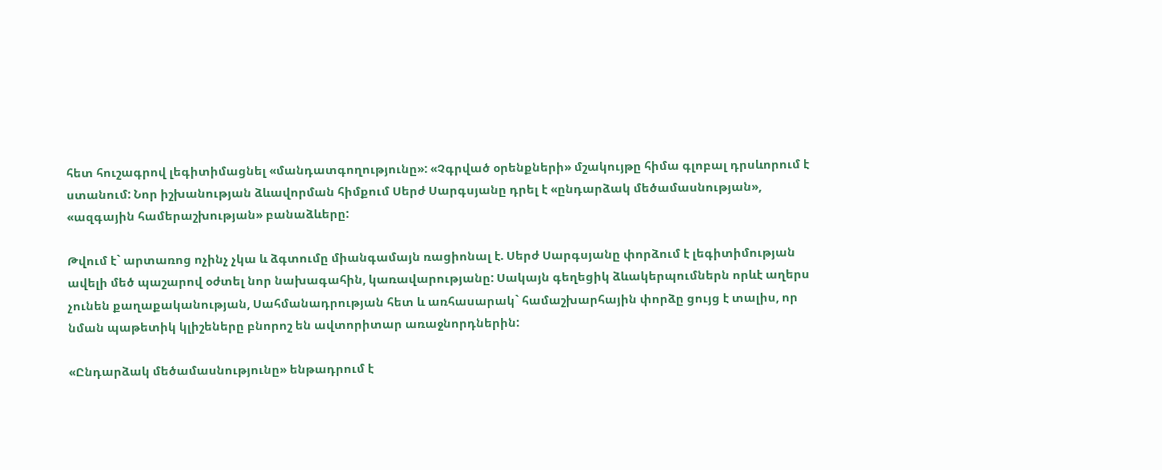հետ հուշագրով լեգիտիմացնել «մանդատգողությունը»: «Չգրված օրենքների» մշակույթը հիմա գլոբալ դրսևորում է ստանում: Նոր իշխանության ձևավորման հիմքում Սերժ Սարգսյանը դրել է «ընդարձակ մեծամասնության», «ազգային համերաշխության» բանաձևերը:

Թվում է` արտառոց ոչինչ չկա և ձգտումը միանգամայն ռացիոնալ է. Սերժ Սարգսյանը փորձում է լեգիտիմության ավելի մեծ պաշարով օժտել նոր նախագահին, կառավարությանը: Սակայն գեղեցիկ ձևակերպումներն որևէ աղերս չունեն քաղաքականության, Սահմանադրության հետ և առհասարակ` համաշխարհային փորձը ցույց է տալիս, որ նման պաթետիկ կլիշեները բնորոշ են ավտորիտար առաջնորդներին:

«Ընդարձակ մեծամասնությունը» ենթադրում է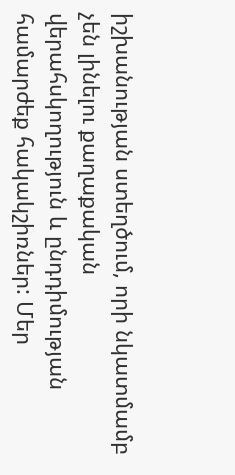իշխանության ստեղծում, որի նկատմամբ չեն լինելու քաղաքական վերահսկողություն և ընդդիմության համարժեք հակակշիռներ: Մեր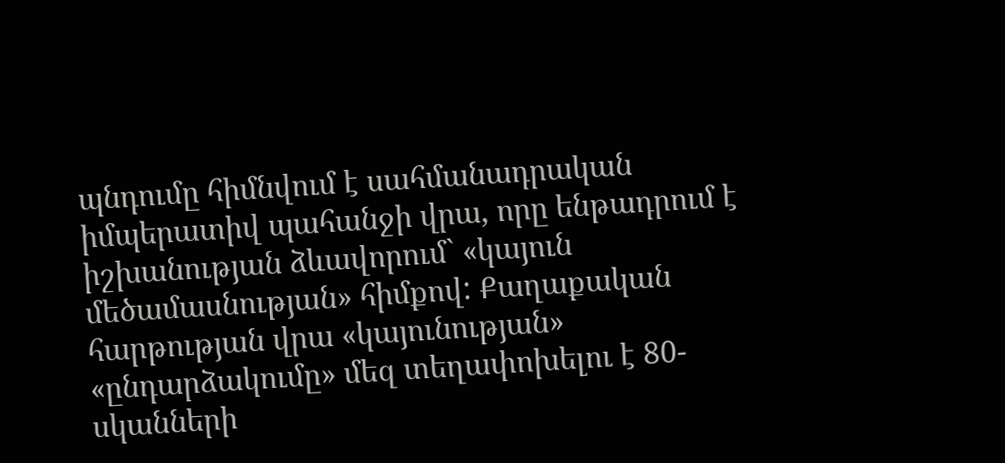պնդումը հիմնվում է սահմանադրական իմպերատիվ պահանջի վրա, որը ենթադրում է իշխանության ձևավորում` «կայուն մեծամասնության» հիմքով: Քաղաքական հարթության վրա «կայունության» «ընդարձակումը» մեզ տեղափոխելու է 80-սկանների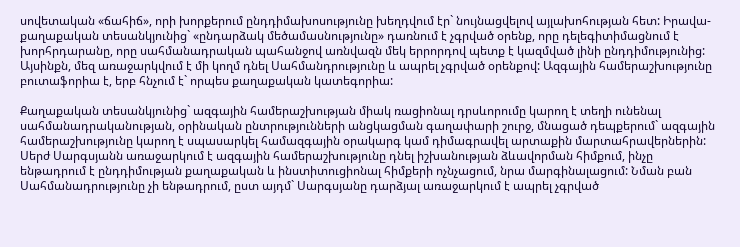սովետական «ճահիճ», որի խորքերում ընդդիմախոսությունը խեղդվում էր` նույնացվելով այլախոհության հետ: Իրավա-քաղաքական տեսանկյունից` «ընդարձակ մեծամասնությունը» դառնում է չգրված օրենք, որը դելեգիտիմացնում է խորհրդարանը, որը սահմանադրական պահանջով առնվազն մեկ երրորդով պետք է կազմված լինի ընդդիմությունից: Այսինքն, մեզ առաջարկվում է մի կողմ դնել Սահմանդրությունը և ապրել չգրված օրենքով: Ազգային համերաշխությունը բուտաֆորիա է, երբ հնչում է` որպես քաղաքական կատեգորիա:

Քաղաքական տեսանկյունից` ազգային համերաշխության միակ ռացիոնալ դրսևորումը կարող է տեղի ունենալ սահմանադրականության, օրինական ընտրությունների անցկացման գաղափարի շուրջ, մնացած դեպքերում` ազգային համերաշխությունը կարող է սպասարկել համազգային օրակարգ կամ դիմագրավել արտաքին մարտահրավերներին: Սերժ Սարգսյանն առաջարկում է ազգային համերաշխությունը դնել իշխանության ձևավորման հիմքում, ինչը ենթադրում է ընդդիմության քաղաքական և ինստիտուցիոնալ հիմքերի ոչնչացում, նրա մարգինալացում: Նման բան Սահմանադրությունը չի ենթադրում, ըստ այդմ` Սարգսյանը դարձյալ առաջարկում է ապրել չգրված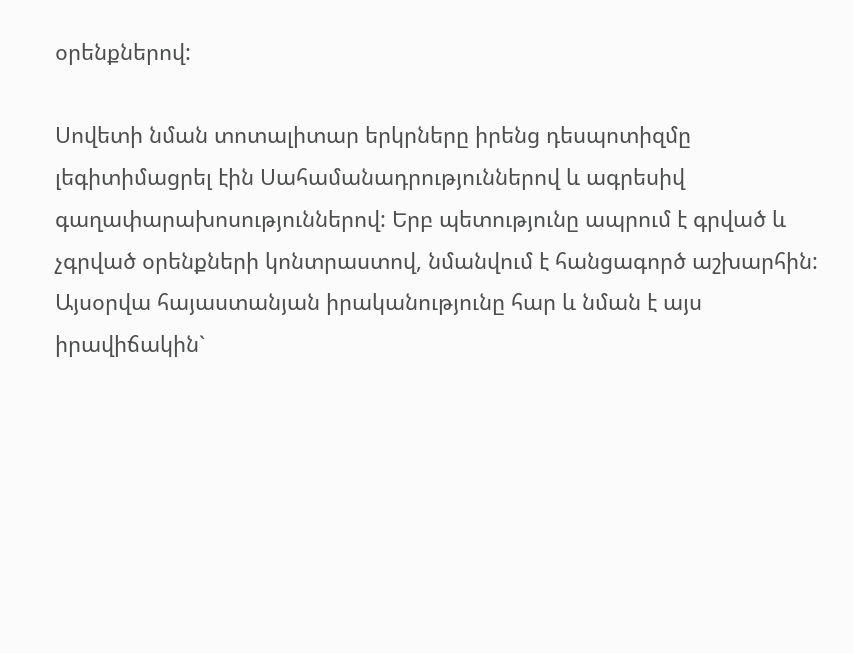օրենքներով:

Սովետի նման տոտալիտար երկրները իրենց դեսպոտիզմը լեգիտիմացրել էին Սահամանադրություններով և ագրեսիվ գաղափարախոսություններով: Երբ պետությունը ապրում է գրված և չգրված օրենքների կոնտրաստով, նմանվում է հանցագործ աշխարհին: Այսօրվա հայաստանյան իրականությունը հար և նման է այս իրավիճակին`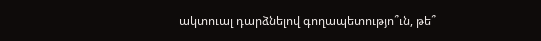ակտուալ դարձնելով գողապետությո՞ւն, թե՞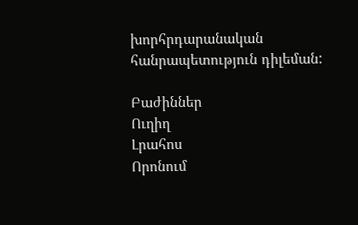խորհրդարանական հանրապետություն դիլեման:

Բաժիններ
Ուղիղ
Լրահոս
Որոնում